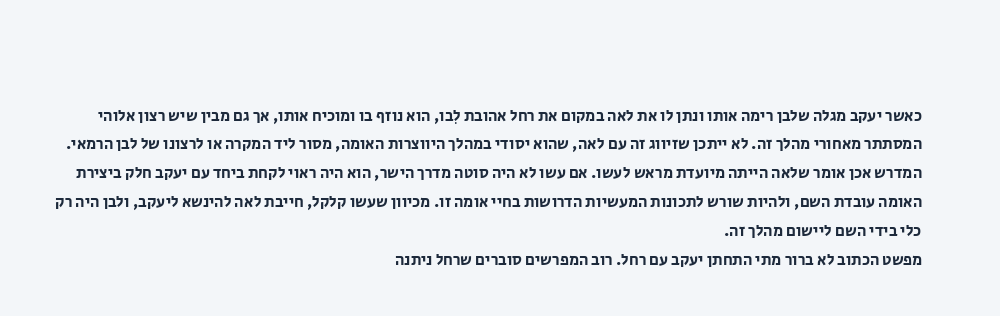כאשר יעקב מגלה שלבן רימה אותו ונתן לו את לאה במקום את רחל אהובת לִבו, הוא נוזף בו ומוכיח אותו, אך גם מבין שיש רצון אלוהי המסתתר מאחורי מהלך זה. לא ייתכן שזיווג זה עם לאה, שהוא יסודי במהלך היווצרות האומה, מסור ליד המקרה או לרצונו של לבן הרמאי. המדרש אכן אומר שלאה הייתה מיועדת מראש לעשו. אם עשו לא היה סוטה מדרך הישר, הוא היה ראוי לקחת ביחד עם יעקב חלק ביצירת האומה עובדת השם, ולהיות שורש לתכונות המעשיות הדרושות בחיי אומה זו. מכיוון שעשו קלקל, חייבת לאה להינשא ליעקב, ולבן היה רק כלי בידי השם ליישום מהלך זה.
מפשט הכתוב לא ברור מתי התחתן יעקב עם רחל. רוב המפרשים סוברים שרחל ניתנה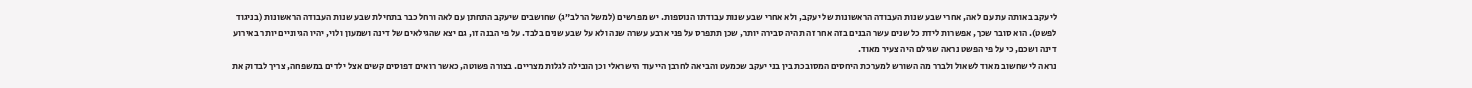ליעקב באותה עת עם לאה, אחרי שבע שנות העבודה הראשונות של יעקב, ולא אחרי שבע שנות עבודתו הנוספות. יש מפרשים (למשל הרלב”ג) שחושבים שיעקב התחתן עם לאה ורחל כבר בתחילת שבע שנות העבודה הראשונות (בניגוד לפשט). הוא סובר שכך, אפשרות לידת כל שנים עשר הבנים בזה אחר זה תהיה סבירה יותר, שכן תתפרס על פני ארבע עשרה שנה ולא על שבע שנים בלבד. על פי הבנה זו, גם יצא שהגילאים של דינה ושמעון ולוי, יהיו הגיוניים יותר באירוע דינה ושכם, כי על פי הפשט נראה שגילם היה צעיר מאוד.
נראה לי שחשוב מאוד לשאול ולברר מה השורש למערכת היחסים המסובכת בין בני יעקב שכמעט והביאה לחרבן הייעוד הישראלי וכן הובילה לגלות מצריים. בצורה פשוטה, כאשר רואים דפוסים קשים אצל ילדים במשפחה, צריך לבדוק את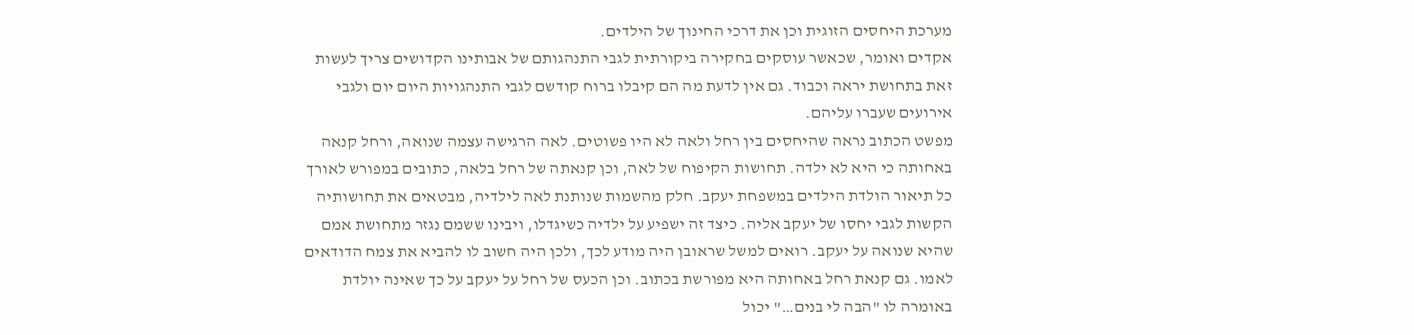מערכת היחסים הזוגית וכן את דרכי החינוך של הילדים.
אקדים ואומר, שכאשר עוסקים בחקירה ביקורתית לגבי התנהגותם של אבותינו הקדושים צריך לעשות זאת בתחושת יראה וכבוד. גם אין לדעת מה הם קיבלו ברוח קודשם לגבי התנהגויות היום יום ולגבי אירועים שעברו עליהם.
מפשט הכתוב נראה שהיחסים בין רחל ולאה לא היו פשוטים. לאה הרגישה עצמה שנואה, ורחל קנאה באחותה כי היא לא ילדה. תחושות הקיפוח של לאה, וכן קנאתה של רחל בלאה, כתובים במפורש לאורך כל תיאור הולדת הילדים במשפחת יעקב. חלק מהשמות שנותנת לאה לילדיה, מבטאים את תחושותיה הקשות לגבי יחסו של יעקב אליה. כיצד זה ישפיע על ילדיה כשיגדלו, ויבינו ששמם נגזר מתחושת אמם שהיא שנואה על יעקב. רואים למשל שראובן היה מודע לכך, ולכן היה חשוב לו להביא את צמח הדודאים לאמו. גם קנאת רחל באחותה היא מפורשת בכתוב. וכן הכעס של רחל על יעקב על כך שאינה יולדת באומרה לו "הבה לי בנים…" יכול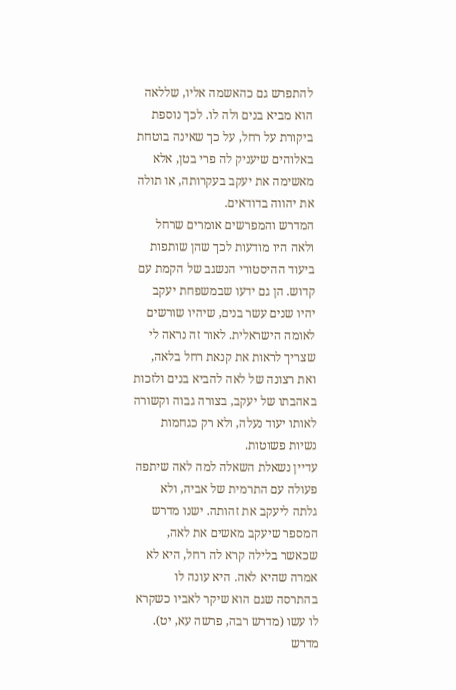להתפרש גם כהאשמה אליו, שללאה הוא מביא בנים ולה לו. לכך נוספת ביקורת על רחל, על כך שאינה בוטחת באלוהים שיעניק לה פרי בטן, אלא מאשימה את יעקב בעקרותה, או תולה את יהווה בדודאים.
המדרש והמפרשים אומרים שרחל ולאה היו מודעות לכך שהן שותפות ביעוד ההיסטורי הנשגב של הקמת עם קדוש. הן גם ידעו שבמשפחת יעקב יהיו שנים עשר בנים, שיהיו שורשים לאומה הישראלית. לאור זה נראה לי שצריך לראות את קנאת רחל בלאה, ואת רצונה של לאה להביא בנים ולזכות באהבתו של יעקב, בצורה גבוה וקשורה לאותו יעוד נעלה, ולא רק כגחמות נשיות פשוטות.
עדיין נשאלת השאלה למה לאה שיתפה פעולה עם התרמית של אביה, ולא גלתה ליעקב את זהותה. ישנו מדרש המספר שיעקב מאשים את לאה, שכאשר בלילה קרא לה רחל, היא לא אמרה שהיא לאה. היא עונה לו בהתרסה שגם הוא שיקר לאביו כשקרא לו עשו (מדרש רבה, פרשה עא, יט). מדרש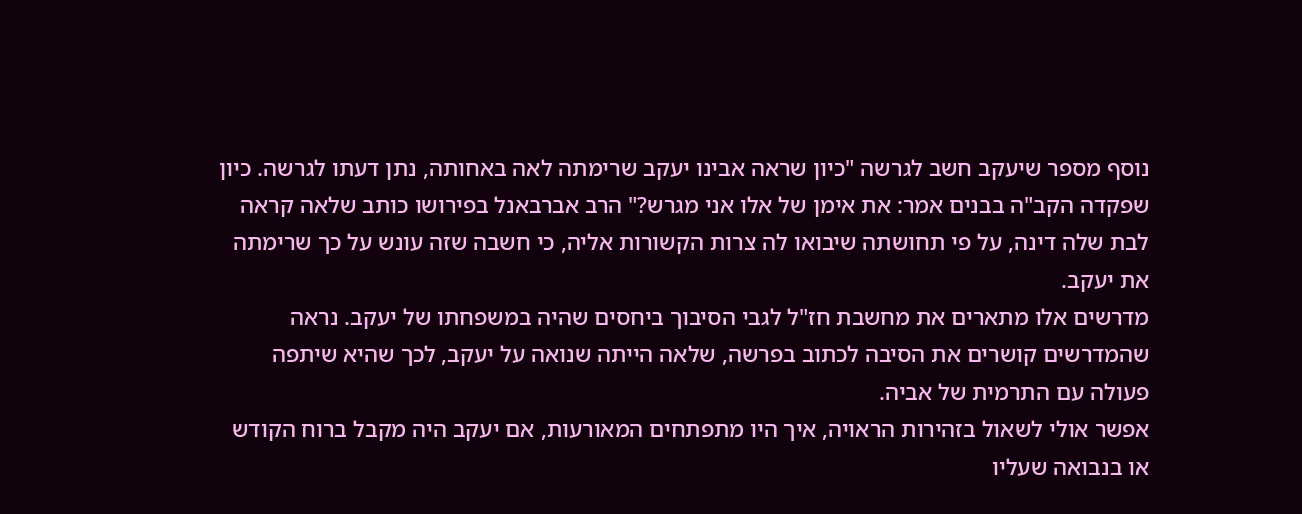נוסף מספר שיעקב חשב לגרשה "כיון שראה אבינו יעקב שרימתה לאה באחותה, נתן דעתו לגרשה. כיון שפקדה הקב"ה בבנים אמר: את אימן של אלו אני מגרש?" הרב אברבאנל בפירושו כותב שלאה קראה לבת שלה דינה, על פי תחושתה שיבואו לה צרות הקשורות אליה, כי חשבה שזה עונש על כך שרימתה את יעקב.
מדרשים אלו מתארים את מחשבת חז"ל לגבי הסיבוך ביחסים שהיה במשפחתו של יעקב. נראה שהמדרשים קושרים את הסיבה לכתוב בפרשה, שלאה הייתה שנואה על יעקב, לכך שהיא שיתפה פעולה עם התרמית של אביה.
אפשר אולי לשאול בזהירות הראויה, איך היו מתפתחים המאורעות, אם יעקב היה מקבל ברוח הקודש או בנבואה שעליו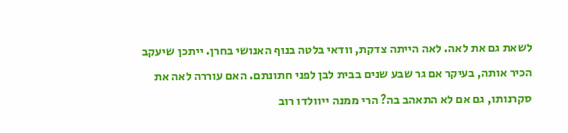לשאת גם את לאה. לאה הייתה צדקת, וודאי בלטה בנוף האנושי בחרן. ייתכן שיעקב הכיר אותה, בעיקר אם גר שבע שנים בבית לבן לפני חתונתם. האם עוררה לאה את סקרנותו, גם אם לא התאהב בה? הרי ממנה ייוולדו רוב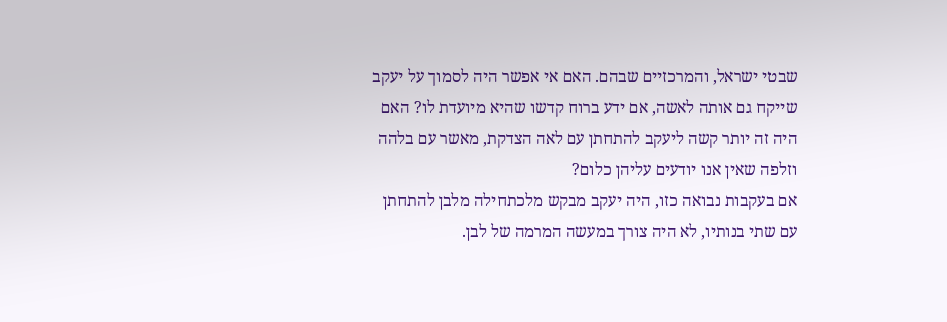שבטי ישראל, והמרכזיים שבהם. האם אי אפשר היה לסמוך על יעקב שייקח גם אותה לאשה, אם ידע ברוח קדשו שהיא מיועדת לו? האם היה זה יותר קשה ליעקב להתחתן עם לאה הצדקת, מאשר עם בלהה וזלפה שאין אנו יודעים עליהן כלום?
אם בעקבות נבואה כזו, היה יעקב מבקש מלכתחילה מלבן להתחתן עם שתי בנותיו, לא היה צורך במעשה המרמה של לבן.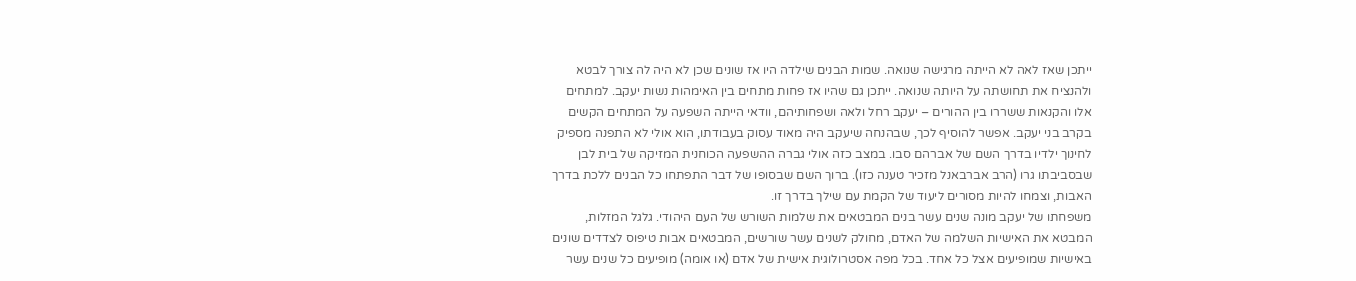ייתכן שאז לאה לא הייתה מרגישה שנואה. שמות הבנים שילדה היו אז שונים שכן לא היה לה צורך לבטא ולהנציח את תחושתה על היותה שנואה. ייתכן גם שהיו אז פחות מתחים בין האימהות נשות יעקב. למתחים אלו והקנאות ששררו בין ההורים – יעקב רחל ולאה ושפחותיהם, וודאי הייתה השפעה על המתחים הקשים בקרב בני יעקב. אפשר להוסיף לכך, שבהנחה שיעקב היה מאוד עסוק בעבודתו, הוא אולי לא התפנה מספיק לחינוך ילדיו בדרך השם של אברהם סבו. במצב כזה אולי גברה ההשפעה הכוחנית המזיקה של בית לבן שבסביבתו גרו (הרב אברבאנל מזכיר טענה כזו). ברוך השם שבסופו של דבר התפתחו כל הבנים ללכת בדרך האבות, וצמחו להיות מסורים ליעוד של הקמת עם שילך בדרך זו.
משפחתו של יעקב מונה שנים עשר בנים המבטאים את שלמות השורש של העם היהודי. גלגל המזלות, המבטא את האישיות השלמה של האדם, מחולק לשנים עשר שורשים, המבטאים אבות טיפוס לצדדים שונים באישיות שמופיעים אצל כל אחד. בכל מפה אסטרולוגית אישית של אדם (או אומה) מופיעים כל שנים עשר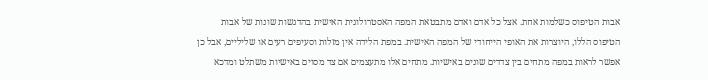אבות הטיפוס כשלמות אחת. אצל כל אדם ואדם מתבטאת המפה האסטרולוגית האישית בהדגשות שונות של אבות הטיפוס הללו, היוצרות את האופי הייחודי של המפה האישית. במפת הלידה אין מזלות וסעיפים רעים או שליליים, אבל כן אפשר לראות במפה מתחים בין צדדים שונים באישיות. מתחים אלו מתעצמים אם צד מסוים באישיות משתלט ומדכא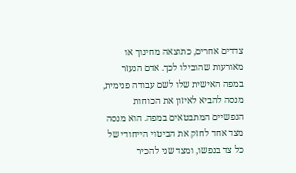צדדים אחרים, כתוצאה מחינוך או מאורעות שהובילו לכך. אדם הנעזר במפה האישית שלו לשם עבודה פנימית, מנסה להביא לאיזון את הכוחות הנפשיים המתבטאים במפה. הוא מנסה מצד אחד לחזק את הביטוי הייחודי של כל צד בנפשו, ומצד שני להכיר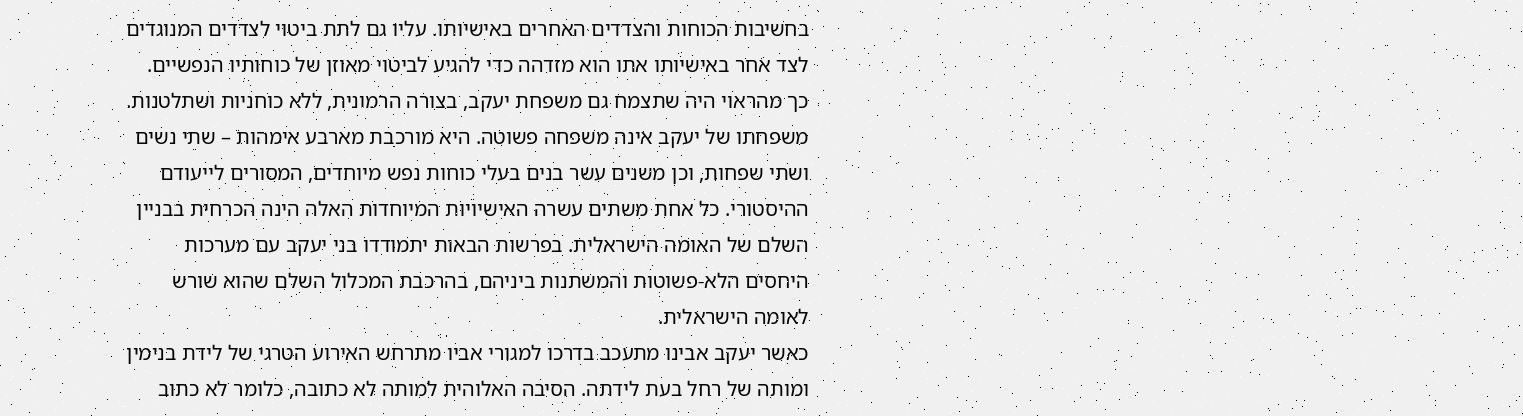בחשיבות הכוחות והצדדים האחרים באישיותו. עליו גם לתת ביטוי לצדדים המנוגדים לצד אחר באישיותו אתו הוא מזדהה כדי להגיע לביטוי מאוזן של כוחותיו הנפשיים. כך מהראוי היה שתצמח גם משפחת יעקב, בצורה הרמונית, ללא כוחניות ושתלטנות.
משפחתו של יעקב אינה משפחה פשוטה. היא מורכבת מארבע אימהות – שתי נשים ושתי שפחות, וכן משנים עשר בנים בעלי כוחות נפש מיוחדים, המסורים לייעודם ההיסטורי. כל אחת משתים עשרה האישיויות המיוחדות האלה הינה הכרחית בבניין השלם של האומה הישראלית. בפרשות הבאות יתמודדו בני יעקב עם מערכות היחסים הלא-פשוטות והמשתנות ביניהם, בהרכבת המכלול השלם שהוא שורש לאומה הישראלית.
כאשר יעקב אבינו מתעכב בדרכו למגורי אביו מתרחש האירוע הטרגי של לידת בנימין ומותה של רחל בעת לידתה. הסיבה האלוהית למותה לא כתובה, כלומר לא כתוב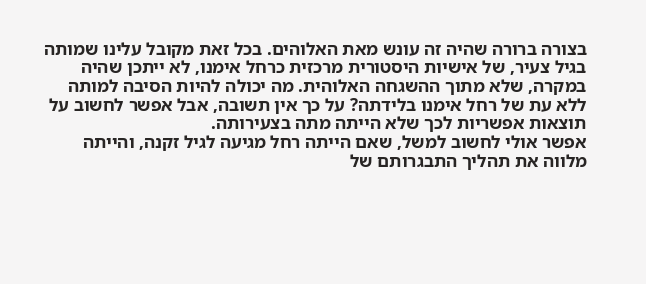בצורה ברורה שהיה זה עונש מאת האלוהים. בכל זאת מקובל עלינו שמותה בגיל צעיר, של אישיות היסטורית מרכזית כרחל אימנו, לא ייתכן שהיה במקרה, שלא מתוך ההשגחה האלוהית. מה יכולה להיות הסיבה למותה ללא עת של רחל אימנו בלידתה? על כך אין תשובה, אבל אפשר לחשוב על תוצאות אפשריות לכך שלא הייתה מתה בצעירותה.
אפשר אולי לחשוב למשל, שאם הייתה רחל מגיעה לגיל זקנה, והייתה מלווה את תהליך התבגרותם של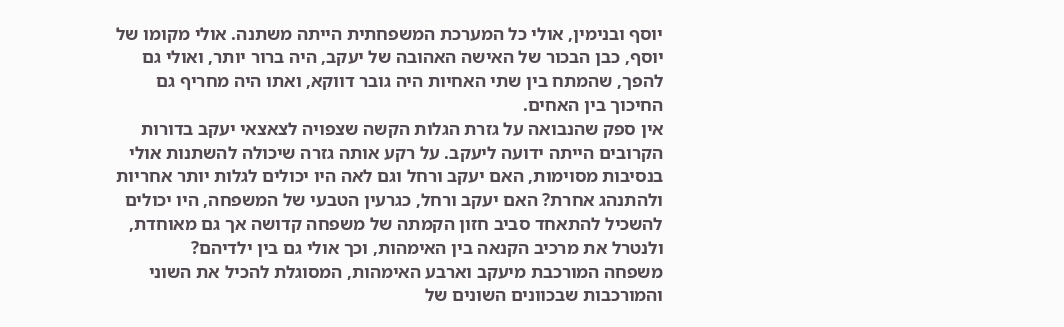יוסף ובנימין, אולי כל המערכת המשפחתית הייתה משתנה. אולי מקומו של יוסף, כבן הבכור של האישה האהובה של יעקב, היה ברור יותר, ואולי גם להפך, שהמתח בין שתי האחיות היה גובר דווקא, ואתו היה מחריף גם החיכוך בין האחים.
אין ספק שהנבואה על גזרת הגלות הקשה שצפויה לצאצאי יעקב בדורות הקרובים הייתה ידועה ליעקב. על רקע אותה גזרה שיכולה להשתנות אולי בנסיבות מסוימות, האם יעקב ורחל וגם לאה היו יכולים לגלות יותר אחריות ולהתנהג אחרת? האם יעקב ורחל, כגרעין הטבעי של המשפחה, היו יכולים להשכיל להתאחד סביב חזון הקמתה של משפחה קדושה אך גם מאוחדת, ולנטרל את מרכיב הקנאה בין האימהות, וכך אולי גם בין ילדיהם?
משפחה המורכבת מיעקב וארבע האימהות, המסוגלת להכיל את השוני והמורכבות שבכוונים השונים של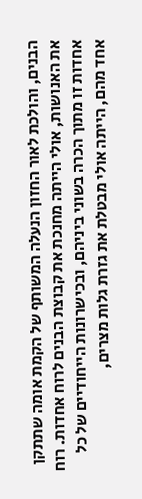הבנים, והולכת לאור החזון הנעלה המשותף של הקמת אומה שתתקן את האנושות, אולי הייתה מחנכת את קבוצת הבנים לרוח אחדות. רוח אחדות זו מתוך הכרה בשוני ביניהם, ובכישרונות הייחודיים של כל אחד מהם, הייתה אולי מבטלת את גזרת גלות מצרים,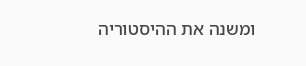ומשנה את ההיסטוריה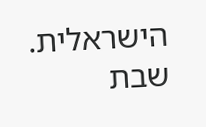הישראלית.
שבת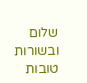שלום ובשורות טובות